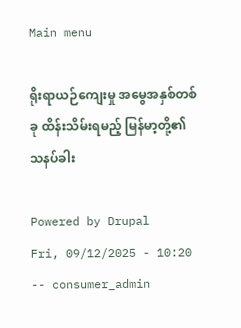Main menu

ရိုးရာယဉ်ကျေးမှု အမွေအနှစ်တစ်ခု ထိန်းသိမ်းရမည့် မြန်မာ့တို့၏ သနပ်ခါး

Powered by Drupal
Fri, 09/12/2025 - 10:20 -- consumer_admin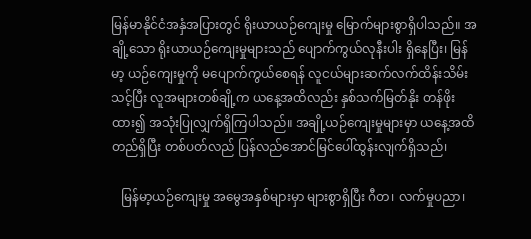မြန်မာနိုင်ငံအနှံအပြားတွင် ရိုးယာယဉ်ကျေးမှု မြောက်များစွာရှိပါသည်။ အချို့သော ရိုးယာယဉ်ကျေးမှုများသည် ပျောက်ကွယ်လုနီးပါး ရှိနေပြီး၊ မြန်မာ့ ယဉ်ကျေးမှုကို မပျောက်ကွယ်စေရန် လူငယ်များဆက်လက်ထိန်းသိမ်းသင့်ပြီး လူအများတစ်ချို့က ယနေ့အထိလည်း နှစ်သက်မြတ်နိုး တန်ဖိုးထား၍ အသုံးပြုလျှက်ရှိကြပါသည်။ အချို့ယဉ်ကျေးမှုများမှာ ယနေ့အထိ တည်ရှိပြီး တစ်ပတ်လည် ပြန်လည်အောင်မြင်ပေါ်ထွန်းလျက်ရှိသည်၊

   မြန်မာ့ယဉ်ကျေးမှု အမွေအနှစ်များမှာ များစွာရှိပြီး ဂီတ၊ လက်မှုပညာ၊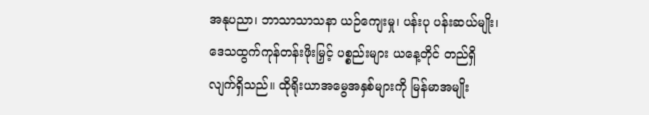အနုပညာ၊ ဘာသာသာသနာ ယဉ်ကျေးမှု၊ ပန်းပု ပန်းဆယ်မျိုး၊ ဒေသထွက်ကုန်တန်းဖိုးမြှင့် ပစ္စည်းများ ယနေ့တိုင် တည်ရှိလျက်ရှိသည်။ ထိုရိုးယာအမွေအနှစ်များကို မြန်မာအမျိုး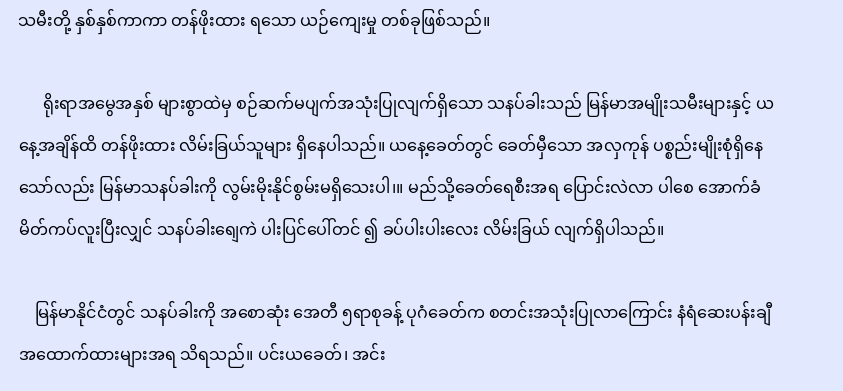သမီးတို့ နှစ်နှစ်ကာကာ တန်ဖိုးထား ရသော ယဉ်ကျေးမှု တစ်ခုဖြစ်သည်။

      ရိုးရာအမွေအနှစ် များစွာထဲမှ စဉ်ဆက်မပျက်အသုံးပြုလျက်ရှိသော သနပ်ခါးသည် မြန်မာအမျိုးသမီးများနှင့် ယနေ့အချိန်ထိ တန်ဖိုးထား လိမ်းခြယ်သူများ ရှိနေပါသည်။ ယနေ့ခေတ်တွင် ခေတ်မှီသော အလှကုန် ပစ္စည်းမျိုးစုံရှိနေသော်လည်း မြန်မာသနပ်ခါးကို လွမ်းမိုးနိုင်စွမ်းမရှိသေးပါ၊။ မည်သို့ခေတ်ရေစီးအရ ပြောင်းလဲလာ ပါစေ အောက်ခံ မိတ်ကပ်လူးပြီးလျှင် သနပ်ခါးရျေကဲ ပါးပြင်ပေါ်တင် ၍ ခပ်ပါးပါးလေး လိမ်းခြယ် လျက်ရှိပါသည်။

    မြန်မာနိုင်ငံတွင် သနပ်ခါးကို အစောဆုံး အေတီ ၅ရာစုခန့် ပုဂံခေတ်က စတင်းအသုံးပြုလာကြောင်း နံရံဆေးပန်းချီ အထောက်ထားများအရ သိရသည်။ ပင်းယခေတ်၊ အင်း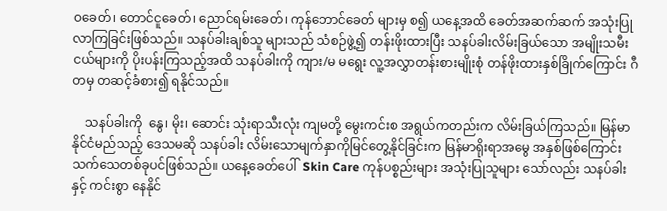ဝခေတ်၊ တောင်ငူခေတ်၊ ညောင်ရမ်းခေတ်၊ ကုန်ဘောင်ခေတ် များမှ စ၍ ယနေ့အထိ ခေတ်အဆက်ဆက် အသုံးပြုလာကြခြင်းဖြစ်သည်။ သနပ်ခါးချစ်သူ များသည် သံစဉ်ဖွဲ့၍ တန်းဖိုးထားပြီး သနပ်ခါးလိမ်းခြယ်သော အမျိုးသမီးငယ်များကို ပိုးပန်းကြသည့်အထိ သနပ်ခါးကို ကျား/မ မရွေး လူ့အလွှာတန်းစားမျိုးစုံ တန်ဖိုးထားနှစ်ခြိုက်ကြောင်း ဂီတမှ တဆင့်ခံစား၍ ရနိုင်သည်။

    သနပ်ခါးကို  နွေ၊ မိုး၊ ဆောင်း သုံးရာသီးလုံး ကျမတို့ မွေးကင်းစ အရွယ်ကတည်းက လိမ်းခြယ်ကြသည်။ မြန်မာနိုင်ငံမည်သည့် ဒေသမဆို သနပ်ခါး လိမ်းသောမျက်နှာကိုမြင်တွေ့နိုင်ခြင်းက မြန်မာရိုးရာအမွေ အနှစ်ဖြစ်ကြောင်း  သက်သေတစ်ခုပင်ဖြစ်သည်။ ယနေ့ခေတ်ပေါ်  Skin Care ကုန်ပစ္စည်းများ အသုံးပြုသူများ သော်လည်း သနပ်ခါးနှင့် ကင်းစွာ နေနိုင်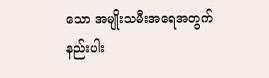သော အမျိုးသမီးအရေအတွက်နည်းပါး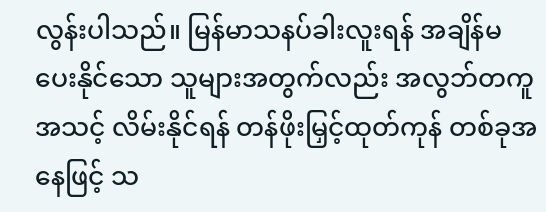လွန်းပါသည်။ မြန်မာသနပ်ခါးလူးရန် အချိန်မပေးနိုင်သော သူများအတွက်လည်း အလွဘ်တကူအသင့် လိမ်းနိုင်ရန် တန်ဖိုးမြှင့်ထုတ်ကုန် တစ်ခုအနေဖြင့် သ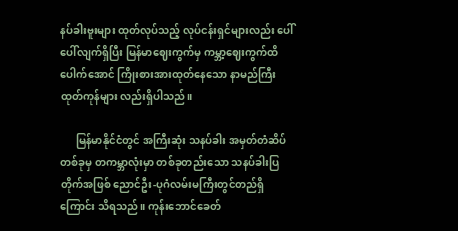နပ်ခါးဗူးများ ထုတ်လုပ်သည့် လုပ်ငန်းရှင်များလည်း ပေါ်ပေါ်လျက်ရှိပြီး မြန်မာဈေးကွက်မှ ကမ္ဘာ့ဈေးကွက်ထိ ပေါက်အောင် ကြိုးစားအားထုတ်နေသော နာမည်ကြီးထုတ်ကုန်များ လည်းရှိပါသည်။

      မြန်မာနိုင်ငံတွင် အကြီးဆုံး သနပ်ခါး အမှတ်တံဆိပ် တစ်ခုမှ တကမ္ဘာလုံးမှာ တစ်ခုတည်းသော သနပ်ခါးပြတိုက်အဖြစ် ညောင်ဦး-ပုဂံလမ်းမကြီးတွင်တည်ရှိကြောင်း သိရသည်။ ကုန်းဘောင်ခေတ်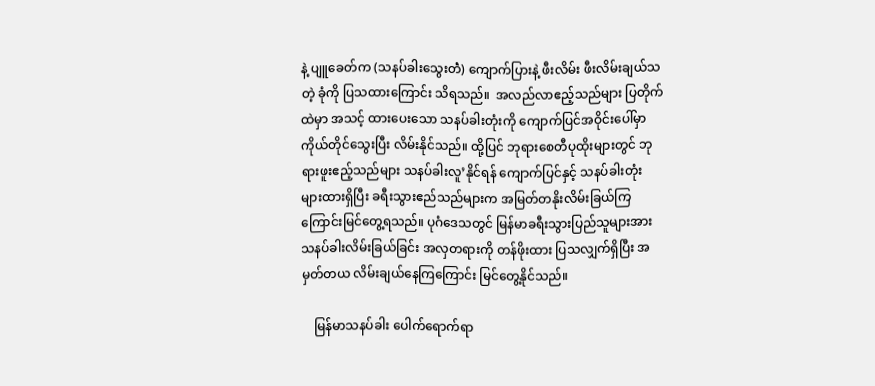နဲ့ ပျူခေတ်က (သနပ်ခါးသွေးတဲံ) ကျောက်ပြားနဲ့ ဖီးလိမ်း ဖီးလိမ်းချယ်သတဲ့ ခုံကို ပြသထားကြောင်း သိရသည်။  အလည်လာဧည့်သည်များ ပြတိုက်ထဲမှာ အသင့် ထားပေးသော သနပ်ခါးတုံးကို ကျောက်ပြင်အဝိုင်းပေါ်မှာ ကိုယ်တိုင်သွေးပြီး လိမ်းနိုင်သည်။ ထို့ပြင် ဘုရားစေတီပုထိုးများတွင် ဘုရားဖူးဧည့်သည်များ သနပ်ခါးလူ’နိုင်ရန် ကျောက်ပြင်နှင့် သနပ်ခါးတုံး များထားရှိပြီး ခရီးသွားဧည်သည်များက အမြတ်တနိုးလိမ်းခြယ်ကြ ကြောင်းမြင်တွေ့ရသည်။ ပုဂံဒေသတွင် မြန်မာခရီးသွားပြည်သူများအား သနပ်ခါးလိမ်းခြယ်ခြင်း အလှတရားကို တန်ဖိုးထား ပြသလျှက်ရှိပြီး အမှတ်တယ လိမ်းချယ်နေကြကြောင်း မြင်တွေ့နိုင်သည်။

    မြန်မာသနပ်ခါး ပေါက်ရောက်ရာ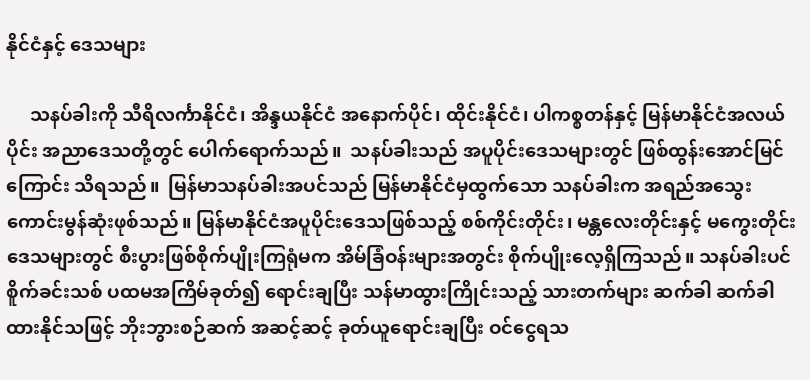နိုင်ငံနှင့် ဒေသများ

     သနပ်ခါးကို သီရိလင်္ကာနိုင်ငံ၊ အိန္ဒယနိုင်ငံ အနောက်ပိုင်၊ ထိုင်းနိုင်ငံ၊ ပါကစ္စတန်နှင့် မြန်မာနိုင်ငံအလယ်ပိုင်း အညာဒေသတို့တွင် ပေါက်ရောက်သည်။  သနပ်ခါးသည် အပူပိုင်းဒေသများတွင် ဖြစ်ထွန်းအောင်မြင်ကြောင်း သိရသည်။  မြန်မာသနပ်ခါးအပင်သည် မြန်မာနိုင်ငံမှထွက်သော သနပ်ခါးက အရည်အသွေးကောင်းမွန်ဆုံးဖုစ်သည်။ မြန်မာနိုင်ငံအပူပိုင်းဒေသဖြစ်သည့် စစ်ကိုင်းတိုင်း၊ မန္တလေးတိုင်းနှင့် မကွေးတိုင်းဒေသများတွင် စီးပွားဖြစ်စိုက်ပျိုးကြရုံမက အိမ်ခြံဝန်းများအတွင်း စိုက်ပျိုးလေ့ရှိကြသည်။ သနပ်ခါးပင်စိူက်ခင်းသစ် ပထမအကြိမ်ခုတ်၍ ရောင်းချပြီး သန်မာထွားကြိုင်းသည့် သားတက်များ ဆက်ခါ ဆက်ခါ ထားနိုင်သဖြင့် ဘိုးဘွားစဉ်ဆက် အဆင့်ဆင့် ခုတ်ယူရောင်းချပြီး ဝင်ငွေရသ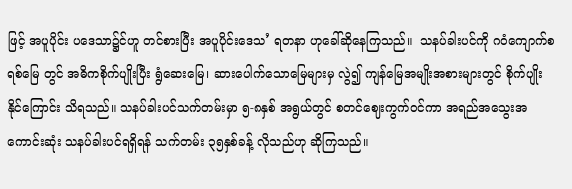ဖြင့် အပူပိုင်း ပဒေသာ၌င်ဟူ တင်စားပြီး အပူပိုင်းဒေသ’ ရတနာ ဟုခေါ်ဆိုနေကြသည်။  သနပ်ခါးပင်ကို ဂဝံကျောက်စရစ်မြေ တွင် အဓိကစိုက်ပျိုးပြီး ရွံဆေးမြေ၊ ဆားပေါက်သောမြေများမှ လွဲ၍ ကျန်မြေအမျိုးအစားများတွင် စိုက်ပျိုးနိုင်ကြောင်း သိရသည်။ သနပ်ခါးပင်သက်တမ်းမှာ ၅-၈နှစ် အရွယ်တွင် စတင်ဈေးကွက်ဝင်ကာ အရည်အသွေးအကောင်းဆုံး သနပ်ခါးပင်ရရှိရန် သက်တမ်း ၃၅နှစ်ခန့် လိုသည်ဟု ဆိုကြသည်။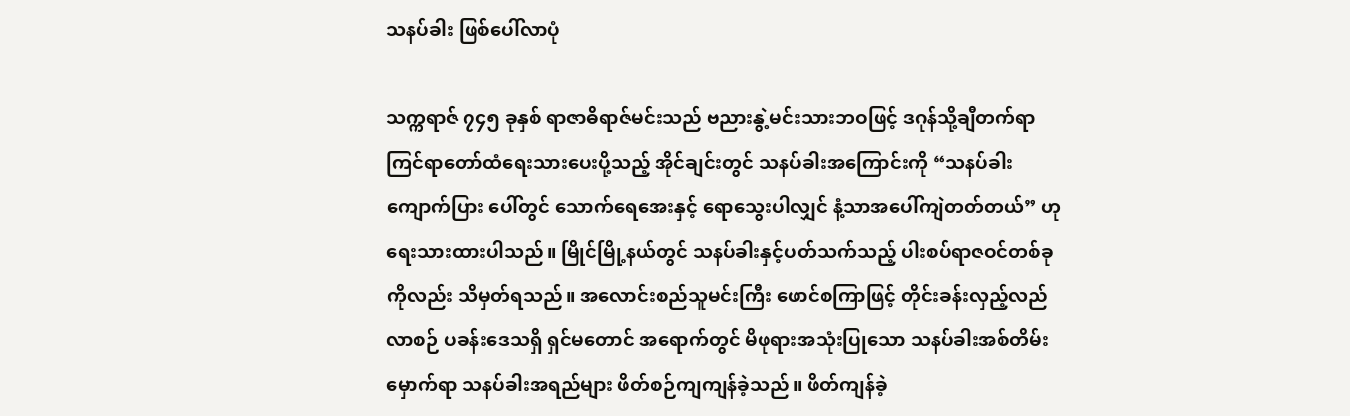သနပ်ခါး ဖြစ်ပေါ်လာပုံ

သက္ကရာဇ် ၇၄၅ ခုနှစ် ရာဇာဓိရာဇ်မင်းသည် ဗညားနွဲ့မင်းသားဘဝဖြင့် ဒဂုန်သို့ချီတက်ရာ ကြင်ရာတော်ထံရေးသားပေးပို့သည့် အိုင်ချင်းတွင် သနပ်ခါးအကြောင်းကို “သနပ်ခါးကျောက်ပြား ပေါ်တွင် သောက်ရေအေးနှင့် ရောသွေးပါလျှင် နံ့သာအပေါ်ကျဲတတ်တယ်” ဟု ရေးသားထားပါသည်။ မြိုင်မြို့နယ်တွင် သနပ်ခါးနှင့်ပတ်သက်သည့် ပါးစပ်ရာဇဝင်တစ်ခုကိုလည်း သိမှတ်ရသည်။ အလောင်းစည်သူမင်းကြီး ဖောင်စကြာဖြင့် တိုင်းခန်းလှည့်လည်လာစဉ် ပခန်းဒေသရှိ ရှင်မတောင် အရောက်တွင် မိဖုရားအသုံးပြုသော သနပ်ခါးအစ်တိမ်းမှောက်ရာ သနပ်ခါးအရည်များ ဖိတ်စဉ်ကျကျန်ခဲ့သည်။ ဖိတ်ကျန်ခဲ့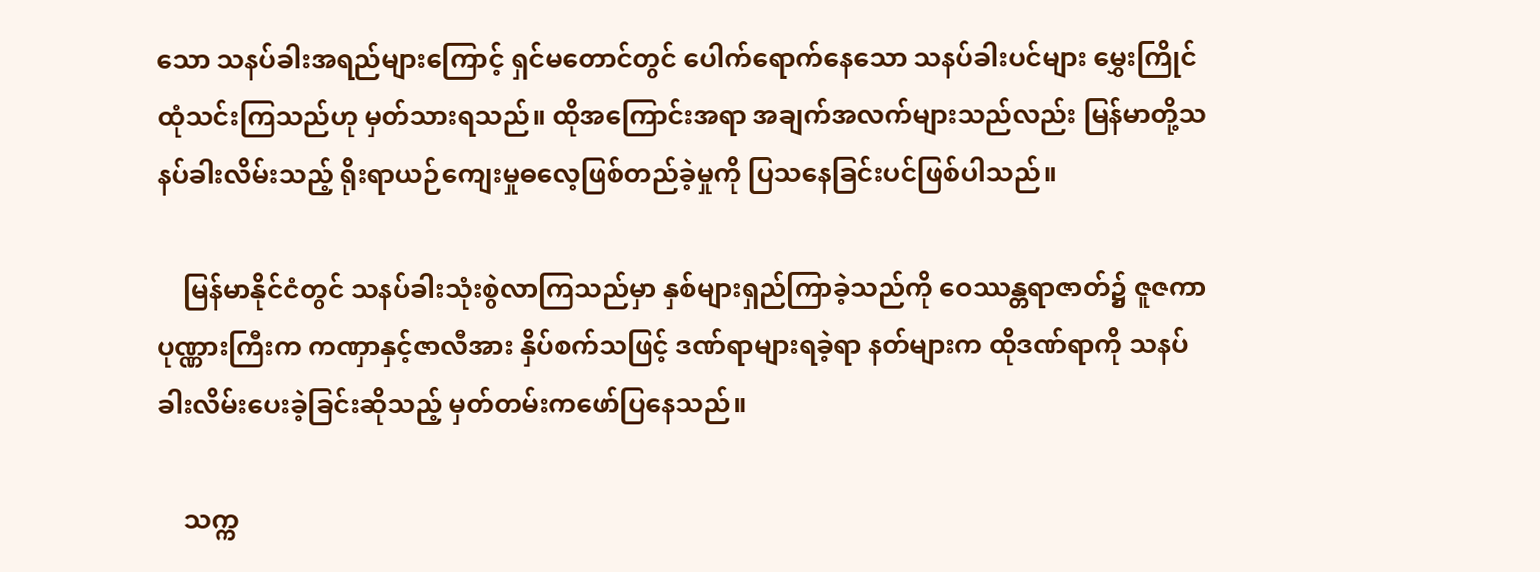သော သနပ်ခါးအရည်များကြောင့် ရှင်မတောင်တွင် ပေါက်ရောက်နေသော သနပ်ခါးပင်များ မွှေးကြိုင်ထုံသင်းကြသည်ဟု မှတ်သားရသည်။ ထိုအကြောင်းအရာ အချက်အလက်များသည်လည်း မြန်မာတို့သနပ်ခါးလိမ်းသည့် ရိုးရာယဉ်ကျေးမှုဓလေ့ဖြစ်တည်ခဲ့မှုကို ပြသနေခြင်းပင်ဖြစ်ပါသည်။

    မြန်မာနိုင်ငံတွင် သနပ်ခါးသုံးစွဲလာကြသည်မှာ နှစ်များရှည်ကြာခဲ့သည်ကို ဝေဿန္တရာဇာတ်၌ ဇူဇကာပုဏ္ဏားကြီးက ကဏှာနှင့်ဇာလီအား နှိပ်စက်သဖြင့် ဒဏ်ရာများရခဲ့ရာ နတ်များက ထိုဒဏ်ရာကို သနပ်ခါးလိမ်းပေးခဲ့ခြင်းဆိုသည့် မှတ်တမ်းကဖော်ပြနေသည်။

    သက္က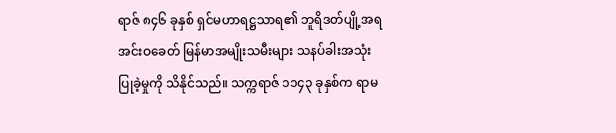ရာဇ် ၈၄၆ ခုနှစ် ရှင်မဟာရဋ္ဌသာရ၏ ဘူရိဒတ်ပျို့အရ အင်းဝခေတ် မြန်မာအမျိုးသမီးများ သနပ်ခါးအသုံးပြုခဲ့မှုကို သိနိုင်သည်။ သက္ကရာဇ် ၁၁၄၃ ခုနှစ်က ရာမ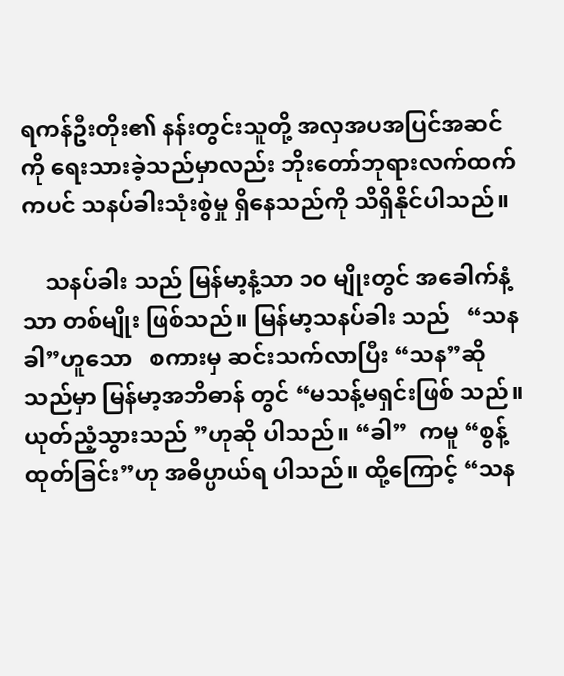ရကန်ဦးတိုး၏ နန်းတွင်းသူတို့ အလှအပအပြင်အဆင်ကို ရေးသားခဲ့သည်မှာလည်း ဘိုးတော်ဘုရားလက်ထက်ကပင် သနပ်ခါးသုံးစွဲမှု ရှိနေသည်ကို သိရှိနိုင်ပါသည်။

    သနပ်ခါး သည် မြန်မာ့နံ့သာ ၁၀ မျိုးတွင် အခေါက်နံ့သာ တစ်မျိုး ဖြစ်သည်။ မြန်မာ့သနပ်ခါး သည်   “သနခါ”ဟူသော   စကားမှ ဆင်းသက်လာပြီး “သန”ဆိုသည်မှာ မြန်မာ့အဘိဓာန် တွင် “မသန့်မရှင်းဖြစ် သည်။  ယုတ်ညံ့သွားသည် ”ဟုဆို ပါသည်။ “ခါ”  ကမူ “စွန့်ထုတ်ခြင်း”ဟု အဓိပ္ပာယ်ရ ပါသည်။ ထို့ကြောင့် “သန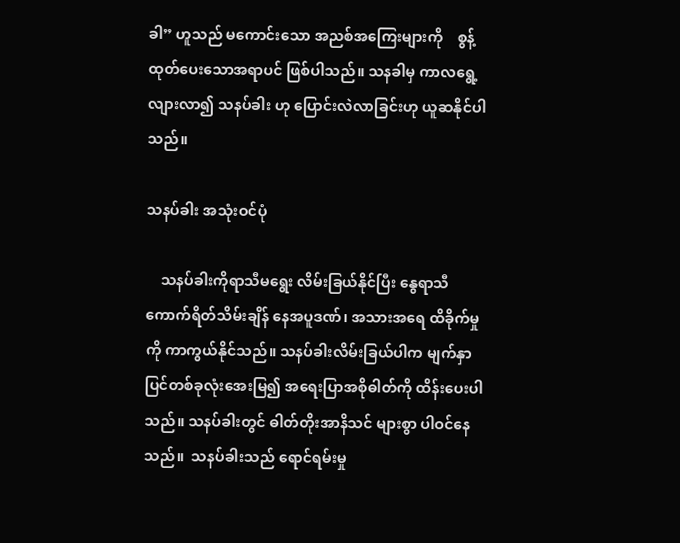ခါ” ဟူသည် မကောင်းသော အညစ်အကြေးများကို    စွန့်ထုတ်ပေးသောအရာပင် ဖြစ်ပါသည်။ သနခါမှ ကာလရွေ့လျားလာ၍ သနပ်ခါး ဟု ပြောင်းလဲလာခြင်းဟု ယူဆနိုင်ပါသည်။

သနပ်ခါး အသုံးဝင်ပုံ

    သနပ်ခါးကိုရာသီမရွေး လိမ်းခြယ်နိုင်ပြီး နွေရာသီကောက်ရိတ်သိမ်းချိန် နေအပူဒဏ်၊ အသားအရေ ထိခိုက်မှုကို ကာကွယ်နိုင်သည်။ သနပ်ခါးလိမ်းခြယ်ပါက မျက်နှာပြင်တစ်ခုလုံးအေးမြ၍ အရေးပြာအစိုဓါတ်ကို ထိန်းပေးပါသည်။ သနပ်ခါးတွင် ဓါတ်တိုးအာနိသင် များစွာ ပါဝင်နေသည်။  သနပ်ခါးသည် ရောင်ရမ်းမှု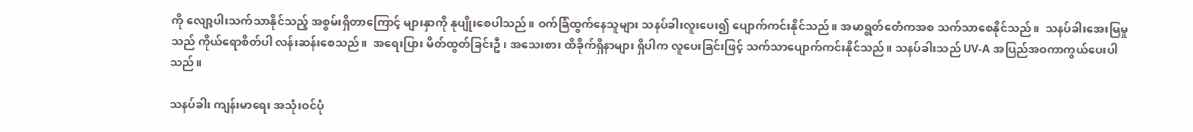ကို လျော့ပါးသက်သာနိုင်သည့် အစွမ်းရှိတာကြောင့် များနှာကို နုပျိုးစေပါသည်။ ဝက်ခြံထွက်နေသူများ သနပ်ခါးလူးပေး၍ ပျောက်ကင်းနိုင်သည်။ အမာရွတ်တေံကအစ သက်သာစေနိုင်သည်။  သနပ်ခါးအေးမြမှုသည် ကိုယ်ရောစိတ်ပါ လန်းဆန်းစေသည်။  အရေးပြား မိတ်ထွတ်ခြင်းဦ၊ အသေးစား ထိခိုက်ရှိနာများ ရှိပါက လူပေးခြင်းဖြင့် သက်သာပျောက်ကင်းနိုင်သည်။ သနပ်ခါးသည် UV-A အပြည်အဝကာကွယ်ပေးပါသည်။

သနပ်ခါး ကျန်းမာရေး အသုံးဝင်ပုံ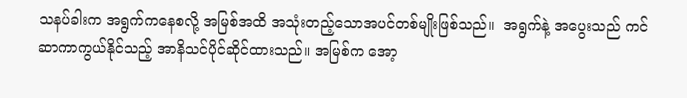သနပ်ခါးက အရွက်ကနေစလို့ အမြစ်အထိ အသုံးတည့်သောအပင်တစ်မျိုးဖြစ်သည်။  အရွက်နဲ့ အပွေးသည် ကင်ဆာကာကွယ်နိုင်သည့် အာနိသင်ပိုင်ဆိုင်ထားသည်။ အမြစ်က အော့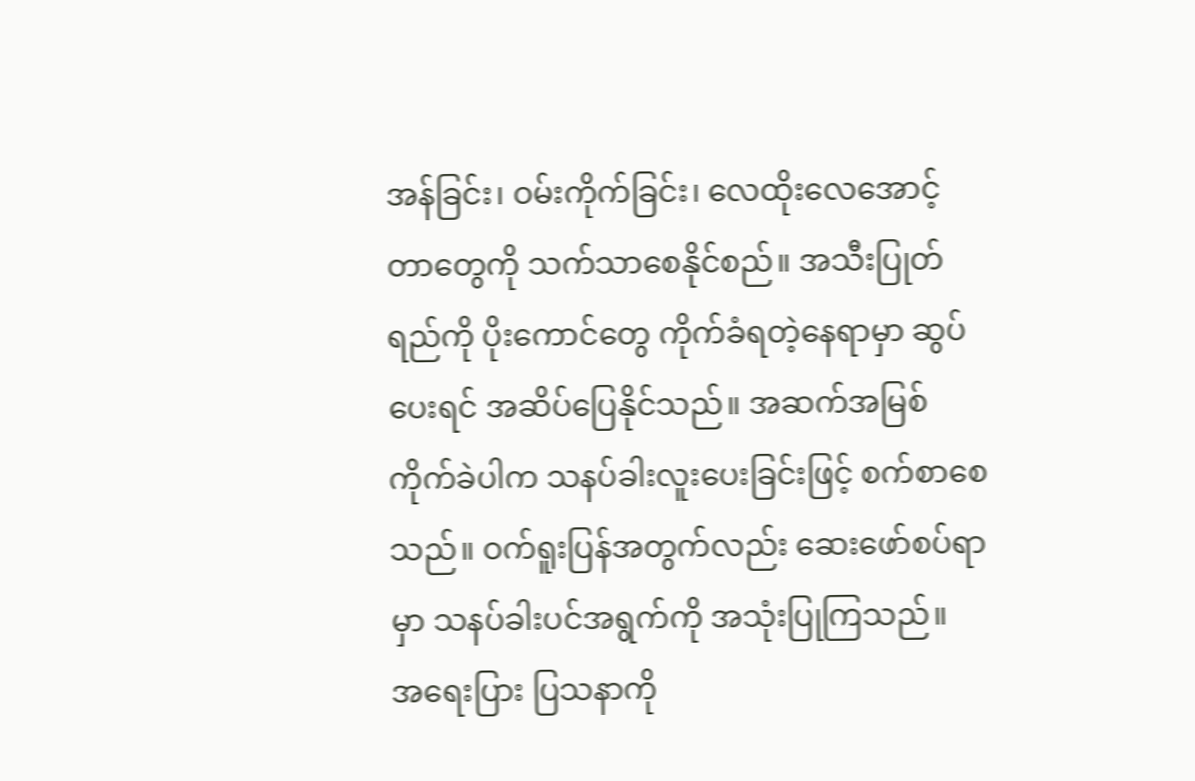အန်ခြင်း၊ ဝမ်းကိုက်ခြင်း၊ လေထိုးလေအောင့် တာတွေကို သက်သာစေနိုင်စည်။ အသီးပြုတ်ရည်ကို ပိုးကောင်တွေ ကိုက်ခံရတဲ့နေရာမှာ ဆွပ်ပေးရင် အဆိပ်ပြေနိုင်သည်။ အဆက်အမြစ်ကိုက်ခဲပါက သနပ်ခါးလူးပေးခြင်းဖြင့် စက်စာစေသည်။ ဝက်ရူးပြန်အတွက်လည်း ဆေးဖော်စပ်ရာမှာ သနပ်ခါးပင်အရွက်ကို အသုံးပြုကြသည်။  အရေးပြား ပြသနာကို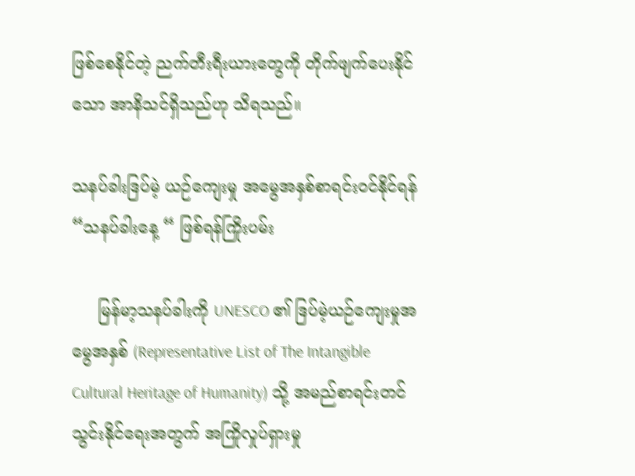ဖြစ်စေနိုင်တဲ့ ညက်တီးရီးယားတွေကို တိုက်ဖျက်ပေးနိုင်သော အာနိသင်ရှိသည်ဟု သိရသည်။

သနပ်ခါးဒြပ်မဲ့ ယဉ်ကျေးမှု အမွေအနှစ်စာရင်းဝင်နိုင်ရန် “သနပ်ခါးနေ့ “ ဖြစ်ရန်ကြိုးပမ်း

     မြန်မာ့သနပ်ခါးကို UNESCO ၏ ဒြပ်မဲ့ယဉ်ကျေးမှုအမွေအနှစ် (Representative List of The Intangible Cultural Heritage of Humanity) သို့ အမည်စာရင်းတင်သွင်းနိုင်ရေးအတွက် အကြိုလှုပ်ရှားမှု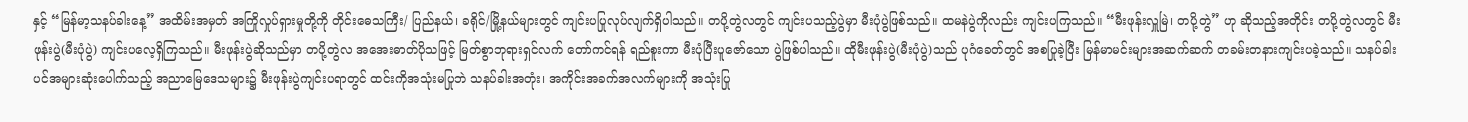နှင့် “မြန်မာ့သနပ်ခါးနေ့” အထိမ်းအမှတ် အကြိုလှုပ်ရှားမှုတို့ကို တိုင်းဓေသကြီး/ ပြည်နယ်၊ ခရိုင်/မြို့နယ်များတွင် ကျင်းပပြုလုပ်လျက်ရှိပါသည်။ တပို့တွဲလတွင် ကျင်းပသည့်ပွဲမှာ မီးပုံပွဲဖြစ်သည်။ ထမနဲပွဲကိုလည်း ကျင်းပကြသည်။ “မီးဖုန်းလှူမြဲ၊ တပို့တွဲ” ဟု ဆိုသည့်အတိုင်း တပို့တွဲလတွင် မီးဖုန်းပွဲ(မီးပုံပွဲ) ကျင်းပလေ့ရှိကြသည်။ မီးဖုန်းပွဲဆိုသည်မှာ တပို့တွဲလ အအေးဓာတ်ပိုသဖြင့် မြတ်စွာဘုရားရှင်လက် တော်ကင်ရန် ရည်စူးကာ မီးပုံပြီးပူဇော်သော ပွဲဖြစ်ပါသည်။ ထိုမီးဖုန်းပွဲ(မီးပုံပွဲ)သည် ပုဂံခေတ်တွင် အစပြုခဲ့ပြီး မြန်မာမင်းများအဆက်ဆက် တခမ်းတနားကျင်းပခဲ့သည်။ သနပ်ခါးပင်‌အများဆုံးပေါက်သည့် အညာမြေဒေသများ၌ မီးဖုန်းပွဲကျင်းပရာတွင် ထင်းကိုအသုံးမပြုဘဲ သနပ်ခါးအတုံး၊ အကိုင်းအခက်အလက်များကို အသုံးပြု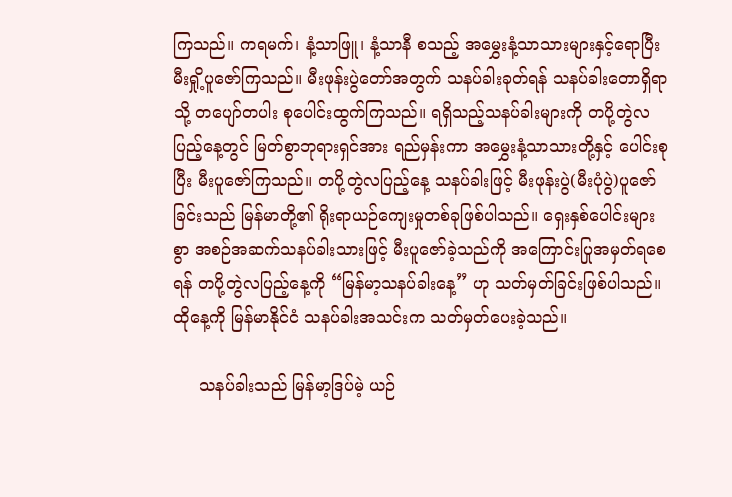ကြသည်။ ကရမက်၊ နံ့သာဖြူ၊ နံ့သာနီ စသည့် အမွှေးနံ့သာသားများနှင့်ရောပြီး မီးရှို့ပူဇော်ကြသည်။ မီးဖုန်းပွဲတော်အတွက် သနပ်ခါးခုတ်ရန် သနပ်ခါးတောရှိရာသို့ တပျော်တပါး စုပေါင်းထွက်ကြသည်။ ရရှိသည့်သနပ်ခါးများကို တပို့တွဲလပြည့်နေ့တွင် မြတ်စွာဘုရားရှင်အား ရည်မှန်းကာ အမွှေးနံ့သာသားတို့နှင့် ပေါင်းစုပြီး မီးပူဇော်ကြသည်။ တပို့တွဲလပြည့်နေ့ သနပ်ခါးဖြင့် မီးဖုန်းပွဲ(မီးပုံပွဲ)ပူဇော်ခြင်းသည် မြန်မာတို့၏ ရိုးရာယဉ်ကျေးမှုတစ်ခုဖြစ်ပါသည်။ ရှေးနှစ်‌ပေါင်းများစွာ အစဉ်အဆက်သနပ်ခါးသားဖြင့် မီးပူဇော်ခဲ့သည်ကို အကြောင်းပြုအမှတ်ရစေရန် တပို့တွဲလပြည့်နေ့ကို “မြန်မာ့သနပ်ခါးနေ့” ဟု သတ်မှတ်ခြင်းဖြစ်ပါသည်။ ထိုနေ့ကို မြန်မာနိုင်ငံ သနပ်ခါးအသင်းက သတ်မှတ်ပေးခဲ့သည်။

     သနပ်ခါးသည် မြန်မာ့ဒြပ်မဲ့ ယဉ်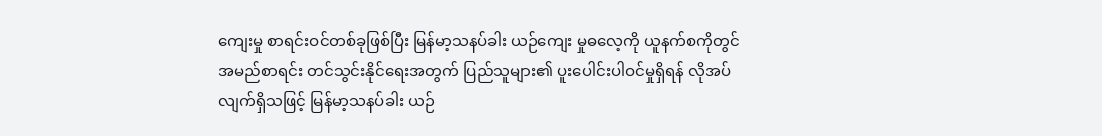ကျေးမှု စာရင်းဝင်တစ်ခုဖြစ်ပြီး မြန်မာ့သနပ်ခါး ယဉ်ကျေး မှုဓလေ့ကို ယူနက်စကိုတွင် အမည်စာရင်း တင်သွင်းနိုင်ရေးအတွက် ပြည်သူများ၏ ပူးပေါင်းပါဝင်မှုရှိရန် လိုအပ်လျက်ရှိသဖြင့် မြန်မာ့သနပ်ခါး ယဉ်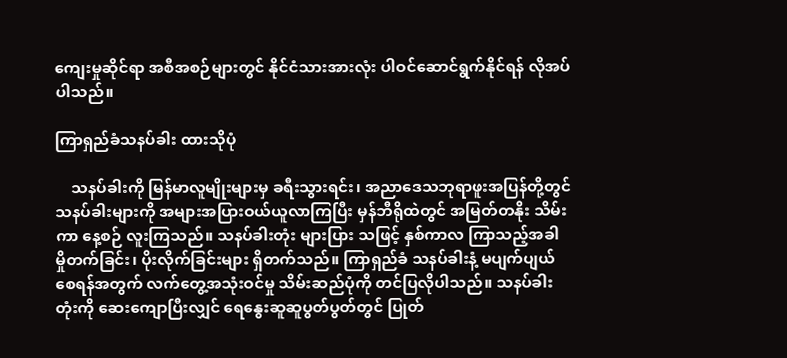ကျေးမှုဆိုင်ရာ အစီအစဉ်များတွင် နိုင်ငံသားအားလုံး ပါဝင်ဆောင်ရွက်နိုင်ရန် လိုအပ်ပါသည်။

ကြာရှည်ခံသနပ်ခါး ထားသိုပုံ

    သနပ်ခါးကို မြန်မာလူမျိုးများမှ ခရီးသွားရင်း၊ အညာဒေသဘုရာဖူးအပြန်တို့တွင် သနပ်ခါးများကို အများအပြားဝယ်ယူလာကြပြီး မှန်ဘီရိုထဲတွင် အမြတ်တနိုး သိမ်းကာ နေ့စဉ် လူးကြသည်။ သနပ်ခါးတုံး များပြား သဖြင့် နှစ်ကာလ ကြာသည့်အခါ မှိုတက်ခြင်း၊ ပိုးလိုက်ခြင်းများ ရှိတက်သည်။ ကြာရှည်ခံ သနပ်ခါးနံ့ မပျက်ပျယ်စေရန်အတွက် လက်တွေ့အသုံးဝင်မှု သိမ်းဆည်ပုံကို တင်ပြလိုပါသည်။ သနပ်ခါးတုံးကို ဆေးကျောပြီးလျှင် ရေနွေးဆူဆူပွတ်ပွတ်တွင် ပြုတ်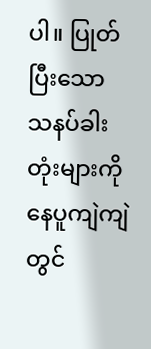ပါ။ ပြုတ်ပြီးသော သနပ်ခါးတုံးများကို နေပူကျဲကျဲတွင်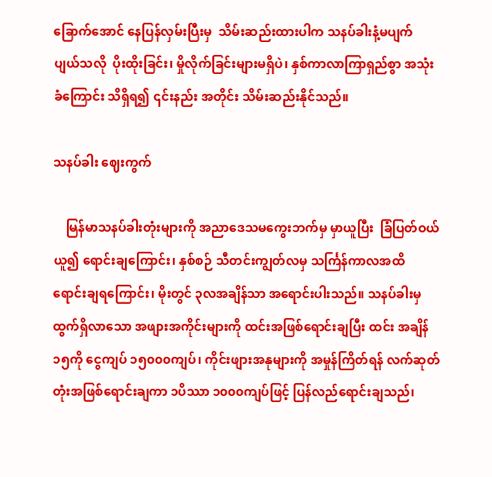ခြောက်အောင် နေပြန်လှမ်းပြီးမှ  သိမ်းဆည်းထားပါက သနပ်ခါးနံ့မပျက် ပျယ်သလို  ပိုးထိုးခြင်း၊ မှိုလိုက်ခြင်းများမရှိပဲ၊ နှစ်ကာလာကြာရှည်စွာ အသုံးခံကြောင်း သိရှိရ၍ ၎င်းနည်း အတိုင်း သိမ်းဆည်းနိုင်သည်။

သနပ်ခါး ဈေးကွက်

    မြန်မာသနပ်ခါးတုံးများကို အညာဒေသမကွေးဘက်မှ မှာယူပြီး  ခြံပြတ်ဝယ်ယူ၍ ရောင်းချကြောင်း၊ နှစ်စဉ် သီတင်းကျွတ်လမှ သင်္ကြန်ကာလအထိ ရောင်းချရကြောင်း၊ မိုးတွင် ၃လအချိန်သာ အရောင်းပါးသည်။ သနပ်ခါးမှ ထွက်ရှိလာသော အဖျားအကိုင်းများကို ထင်းအဖြစ်ရောင်းချပြီး ထင်း အချိန် ၁၅ကို ငွေကျပ် ၁၅၀၀၀ကျပ်၊ ကိုင်းဖျားအနုများကို အမှုန်ကြိတ်ရန် လက်ဆုတ်တုံးအဖြစ်ရောင်းချကာ ၁ပိဿာ ၁၀၀၀ကျပ်ဖြင့် ပြန်လည်ရောင်းချသည်၊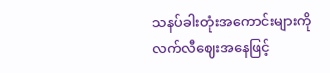သနပ်ခါးတုံးအကောင်းများကို လက်လီဈေးအနေဖြင့်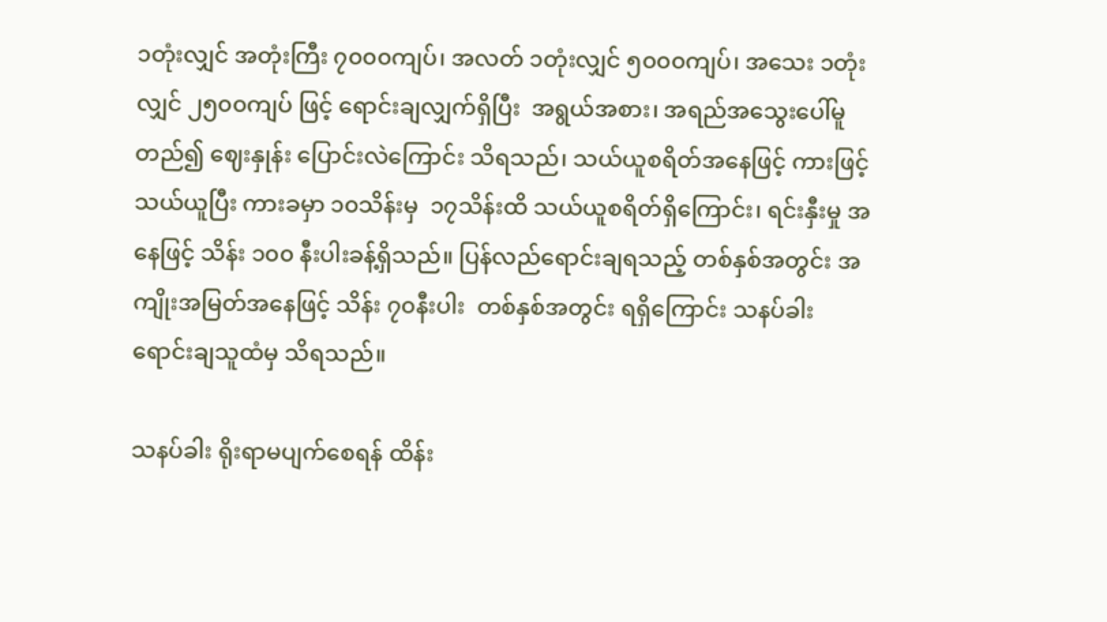၁တုံးလျှင် အတုံးကြီး ၇၀၀၀ကျပ်၊ အလတ် ၁တုံးလျှင် ၅၀၀၀ကျပ်၊ အသေး ၁တုံးလျှင် ၂၅၀၀ကျပ် ဖြင့် ရောင်းချလျှက်ရှိပြီး  အရွယ်အစား၊ အရည်အသွေးပေါ်မူတည်၍ ဈေးနှုန်း ပြောင်းလဲကြောင်း သိရသည်၊ သယ်ယူစရိတ်အနေဖြင့် ကားဖြင့် သယ်ယူပြီး ကားခမှာ ၁၀သိန်းမှ  ၁၇သိန်းထိ သယ်ယူစရိတ်ရှိကြောင်း၊ ရင်းနှီးမှု အနေဖြင့် သိန်း ၁၀၀ နီးပါးခန့်ရှိသည်။ ပြန်လည်ရောင်းချရသည့် တစ်နှစ်အတွင်း အကျိုးအမြတ်အနေဖြင့် သိန်း ၇၀နီးပါး  တစ်နှစ်အတွင်း ရရှိကြောင်း သနပ်ခါးရောင်းချသူထံမှ သိရသည်။

သနပ်ခါး ရိုးရာမပျက်စေရန် ထိန်း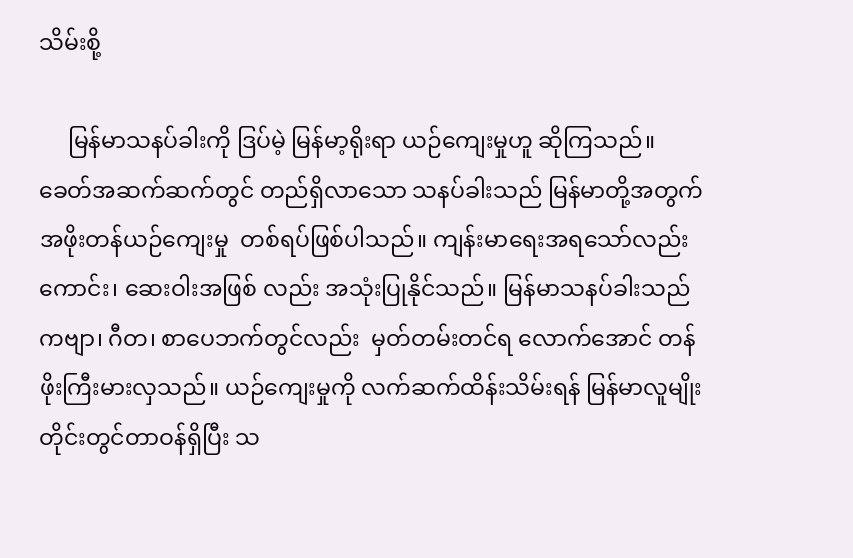သိမ်းစို့

     မြန်မာသနပ်ခါးကို ဒြပ်မဲ့ မြန်မာ့ရိုးရာ ယဉ်ကျေးမှုဟူ ဆိုကြသည်။ ခေတ်အဆက်ဆက်တွင် တည်ရှိလာသော သနပ်ခါးသည် မြန်မာတို့အတွက် အဖိုးတန်ယဉ်ကျေးမှု  တစ်ရပ်ဖြစ်ပါသည်။ ကျန်းမာရေးအရသော်လည်းကောင်း၊ ဆေးဝါးအဖြစ် လည်း အသုံးပြုနိုင်သည်။ မြန်မာသနပ်ခါးသည် ကဗျာ၊ ဂီတ၊ စာပေဘက်တွင်လည်း  မှတ်တမ်းတင်ရ လောက်အောင် တန်ဖိုးကြီးမားလှသည်။ ယဉ်ကျေးမှုကို လက်ဆက်ထိန်းသိမ်းရန် မြန်မာလူမျိုးတိုင်းတွင်တာဝန်ရှိပြီး သ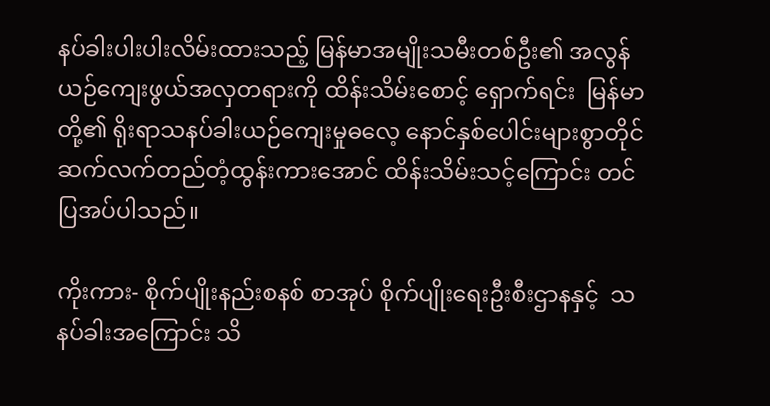နပ်ခါးပါးပါးလိမ်းထားသည့် မြန်မာအမျိုးသမီးတစ်ဦး၏ အလွန်ယဉ်ကျေးဖွယ်အလှတရားကို ထိန်းသိမ်းစောင့် ရှောက်ရင်း  မြန်မာတို့၏ ရိုးရာသနပ်ခါးယဉ်ကျေးမှုဓလေ့ နောင်နှစ်ပေါင်းများစွာတိုင် ဆက်လက်တည်တံ့ထွန်းကားအောင် ထိန်းသိမ်းသင့်ကြောင်း တင်ပြအပ်ပါသည်။

ကိုးကား- စိုက်ပျိုးနည်းစနစ် စာအုပ် စိုက်ပျိုးရေးဦးစီးဌာနနှင့်  သနပ်ခါးအကြောင်း သိ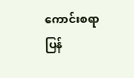ကောင်းစရာ ပြန်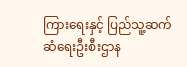ကြားရေးနှင့် ပြည်သူ့ဆက်ဆံရေးဦးစီးဌာန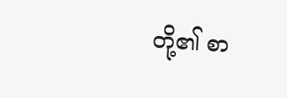တို့၏ စာ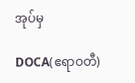အုပ်မှ

DOCA(ဧရာဝတီ)